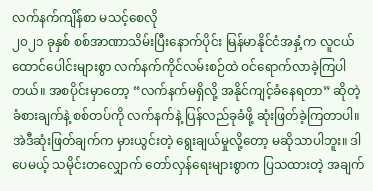လက်နက်ကျိန်စာ မသင့်စေလို
၂၀၂၁ ခုနှစ် စစ်အာဏာသိမ်းပြီးနောက်ပိုင်း မြန်မာနိုင်ငံအနှံ့က လူငယ်ထောင်ပေါင်းများစွာ လက်နက်ကိုင်လမ်းစဉ်ထဲ ဝင်ရောက်လာခဲ့ကြပါတယ်။ အစပိုင်းမှာတော့ “လက်နက်မရှိလို့ အနိုင်ကျင့်ခံနေရတာ” ဆိုတဲ့ ခံစားချက်နဲ့ စစ်တပ်ကို လက်နက်နဲ့ ပြန်လည်ခုခံဖို့ ဆုံးဖြတ်ခဲ့ကြတာပါ။ အဲဒီဆုံးဖြတ်ချက်က မှားယွင်းတဲ့ ရွေးချယ်မှုလို့တော့ မဆိုသာပါဘူး။ ဒါပေမယ့် သမိုင်းတလျှောက် တော်လှန်ရေးများစွာက ပြသထားတဲ့ အချက်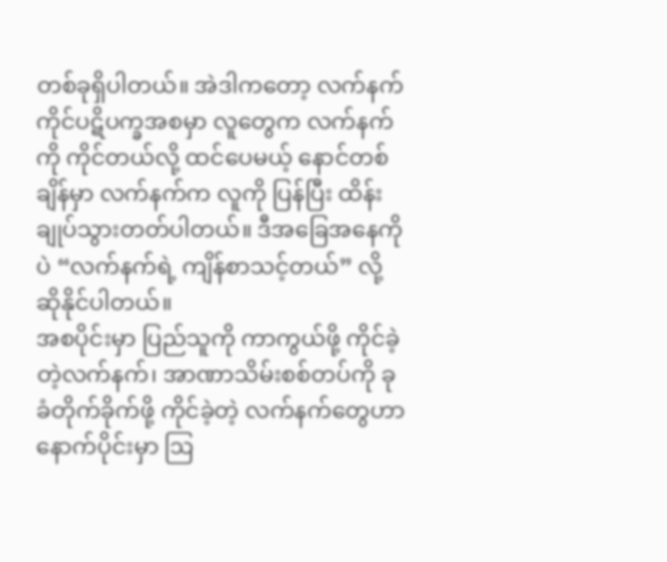တစ်ခုရှိပါတယ်။ အဲဒါကတော့ လက်နက်ကိုင်ပဋိပက္ခအစမှာ လူတွေက လက်နက်ကို ကိုင်တယ်လို့ ထင်ပေမယ့် နောင်တစ်ချိန်မှာ လက်နက်က လူကို ပြန်ပြီး ထိန်းချုပ်သွားတတ်ပါတယ်။ ဒီအခြေအနေကိုပဲ “လက်နက်ရဲ့ ကျိန်စာသင့်တယ်” လို့ ဆိုနိုင်ပါတယ်။
အစပိုင်းမှာ ပြည်သူကို ကာကွယ်ဖို့ ကိုင်ခဲ့တဲ့လက်နက်၊ အာဏာသိမ်းစစ်တပ်ကို ခုခံတိုက်ခိုက်ဖို့ ကိုင်ခဲ့တဲ့ လက်နက်တွေဟာ နောက်ပိုင်းမှာ ဩ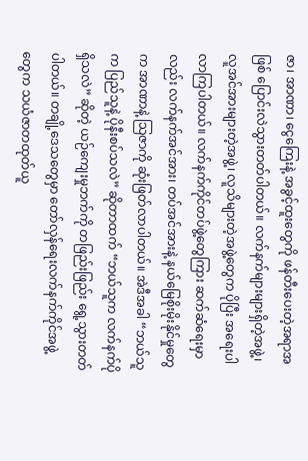ဇာ၊ အာဏာ၊ ငွေကြေးနဲ့ အခွင့်ထူးတွေကို ဖန်တီးပေးတဲ့အရာအဖြစ် ပြောင်းလဲသွားတတ်ပါတယ်။ လက်နက်များများရှိတဲ့အဖွဲ့၊ လူအင်အားများတဲ့အဖွဲ့၊ လူသိများတဲ့အဖွဲ့တွေက ပိုပြီး အရေးပါလာကြပါတယ်။ လက်နက်ကိုင်တပ်ဖွဲ့တွေကြား ဆက်ဆံရေးမှာလည်း လက်နက်အင်အား၊ တပ်အင်အားနဲ့ နယ်မြေစိုးမိုးနိုင်မှုတွေက အာဏာနဲ့ သြဇာကို ဆုံးဖြတ်လာပါတယ်။ အဲဒီအခါ “ဘယ်သူက ပြည်သူနဲ့ ပိုနီးစပ်သလဲ” ဆိုတာထက် “ဘယ်သူက လက်နက်ပိုရှိသလဲ” ဆိုတဲ့ ယဉ်ကျေးမှုဘက်ကို တဖြည်းဖြည်း ရွေ့သွားတတ်ပါတယ်။ တချို့ဒေသတွေမှာ တော်လှန်ရေးလက်နက်ကိုင်အဖွဲ့တွေက သယံဇာတထုတ်ယူ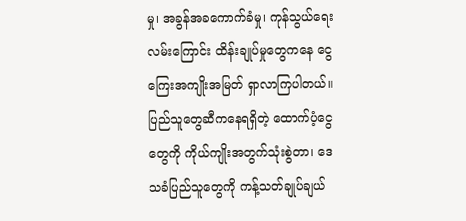မှု၊ အခွန်အခကောက်ခံမှု၊ ကုန်သွယ်ရေးလမ်းကြောင်း ထိန်းချုပ်မှုတွေကနေ ငွေကြေးအကျိုးအမြတ် ရှာလာကြပါတယ်။
ပြည်သူတွေဆီကနေရရှိတဲ့ ထောက်ပံ့ငွေတွေကို ကိုယ်ကျိုးအတွက်သုံးစွဲတာ၊ ဒေသခံပြည်သူတွေကို ကန့်သတ်ချုပ်ချယ်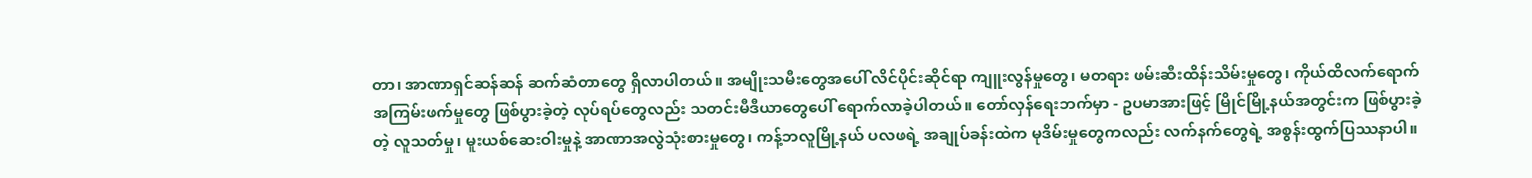တာ၊ အာဏာရှင်ဆန်ဆန် ဆက်ဆံတာတွေ ရှိလာပါတယ်။ အမျိုးသမီးတွေအပေါ် လိင်ပိုင်းဆိုင်ရာ ကျူးလွန်မှုတွေ၊ မတရား ဖမ်းဆီးထိန်းသိမ်းမှုတွေ၊ ကိုယ်ထိလက်ရောက် အကြမ်းဖက်မှုတွေ ဖြစ်ပွားခဲ့တဲ့ လုပ်ရပ်တွေလည်း သတင်းမီဒီယာတွေပေါ် ရောက်လာခဲ့ပါတယ်။ တော်လှန်ရေးဘက်မှာ - ဥပမာအားဖြင့် မြိုင်မြို့နယ်အတွင်းက ဖြစ်ပွားခဲ့တဲ့ လူသတ်မှု၊ မူးယစ်ဆေးဝါးမှုနဲ့ အာဏာအလွဲသုံးစားမှုတွေ၊ ကန့်ဘလူမြို့နယ် ပလဖရဲ့ အချုပ်ခန်းထဲက မုဒိမ်းမှုတွေကလည်း လက်နက်တွေရဲ့ အစွန်းထွက်ပြဿနာပါ။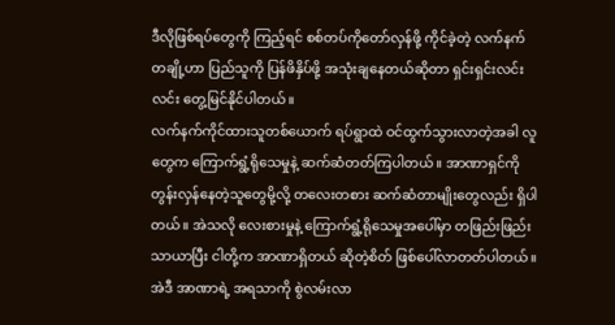ဒီလိုဖြစ်ရပ်တွေကို ကြည့်ရင် စစ်တပ်ကိုတော်လှန်ဖို့ ကိုင်ခဲ့တဲ့ လက်နက်တချို့ဟာ ပြည်သူကို ပြန်ဖိနှိပ်ဖို့ အသုံးချနေတယ်ဆိုတာ ရှင်းရှင်းလင်းလင်း တွေ့မြင်နိုင်ပါတယ်။
လက်နက်ကိုင်ထားသူတစ်ယောက် ရပ်ရွာထဲ ဝင်ထွက်သွားလာတဲ့အခါ လူတွေက ကြောက်ရွံ့ရိုသေမှုနဲ့ ဆက်ဆံတတ်ကြပါတယ်။ အာဏာရှင်ကို တွန်းလှန်နေတဲ့သူတွေမို့လို့ တလေးတစား ဆက်ဆံတာမျိုးတွေလည်း ရှိပါတယ်။ အဲသလို လေးစားမှုနဲ့ ကြောက်ရွံ့ရိုသေမှုအပေါ်မှာ တဖြည်းဖြည်းသာယာပြီး ငါတို့က အာဏာရှိတယ် ဆိုတဲ့စိတ် ဖြစ်ပေါ်လာတတ်ပါတယ်။ အဲဒီ အာဏာရဲ့ အရသာကို စွဲလမ်းလာ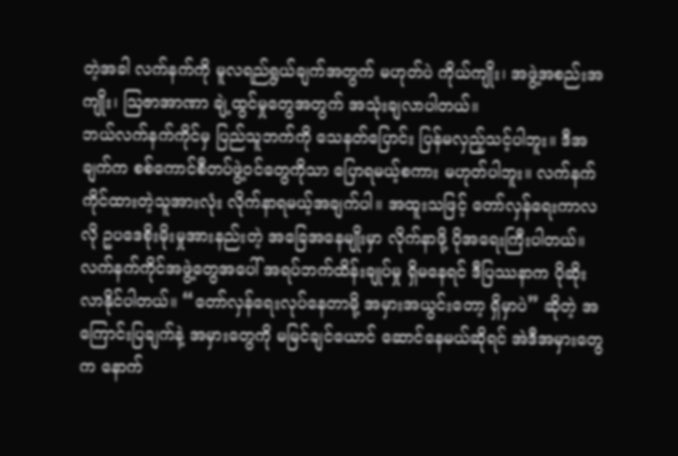တဲ့အခါ လက်နက်ကို မူလရည်ရွယ်ချက်အတွက် မဟုတ်ပဲ ကိုယ်ကျိုး၊ အဖွဲ့အစည်းအကျိုး၊ ဩဇာအာဏာ ချဲ့ထွင်မှုတွေအတွက် အသုံးချလာပါတယ်။
ဘယ်လက်နက်ကိုင်မှ ပြည်သူဘက်ကို သေနတ်ပြောင်း ပြန်မလှည့်သင့်ပါဘူး။ ဒီအချက်က စစ်ကောင်စီတပ်ဖွဲ့ဝင်တွေကိုသာ ပြောရမယ့်စကား မဟုတ်ပါဘူး။ လက်နက်ကိုင်ထားတဲ့သူအားလုံး လိုက်နာရမယ့်အချက်ပါ။ အထူးသဖြင့် တော်လှန်ရေးကာလလို ဥပဒေစိုးမိုးမှုအားနည်းတဲ့ အခြေအနေမျိုးမှာ လိုက်နာဖို့ ပိုအရေးကြီးပါတယ်။ လက်နက်ကိုင်အဖွဲ့တွေအပေါ် အရပ်ဘက်ထိန်းချုပ်မှု ရှိမနေရင် ဒီပြဿနာက ပိုဆိုးလာနိုင်ပါတယ်။ “တော်လှန်ရေးလုပ်နေတာမို့ အမှားအယွင်းတော့ ရှိမှာပဲ” ဆိုတဲ့ အကြောင်းပြချက်နဲ့ အမှားတွေကို မမြင်ချင်ယောင် ဆောင်နေမယ်ဆိုရင် အဲဒီအမှားတွေက နောက်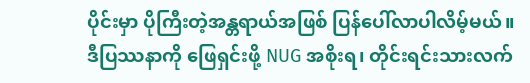ပိုင်းမှာ ပိုကြီးတဲ့အန္တရာယ်အဖြစ် ပြန်ပေါ်လာပါလိမ့်မယ်။
ဒီပြဿနာကို ဖြေရှင်းဖို့ NUG အစိုးရ၊ တိုင်းရင်းသားလက်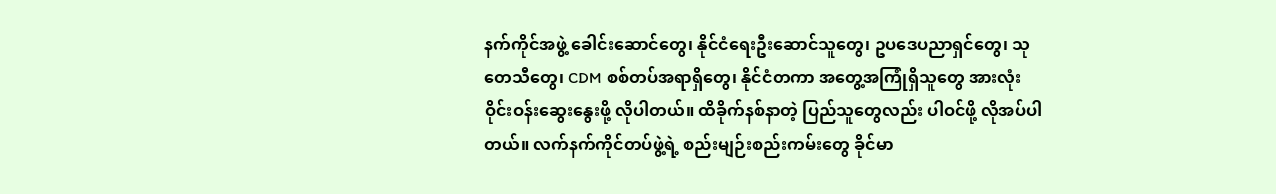နက်ကိုင်အဖွဲ့ ခေါင်းဆောင်တွေ၊ နိုင်ငံရေးဦးဆောင်သူတွေ၊ ဥပဒေပညာရှင်တွေ၊ သုတေသီတွေ၊ CDM စစ်တပ်အရာရှိတွေ၊ နိုင်ငံတကာ အတွေ့အကြုံရှိသူတွေ အားလုံး ဝိုင်းဝန်းဆွေးနွေးဖို့ လိုပါတယ်။ ထိခိုက်နစ်နာတဲ့ ပြည်သူတွေလည်း ပါဝင်ဖို့ လိုအပ်ပါတယ်။ လက်နက်ကိုင်တပ်ဖွဲ့ရဲ့ စည်းမျဉ်းစည်းကမ်းတွေ ခိုင်မာ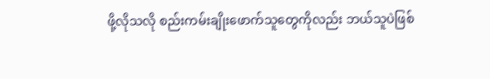ဖို့လိုသလို စည်းကမ်းချိုးဖောက်သူတွေကိုလည်း ဘယ်သူပဲဖြစ်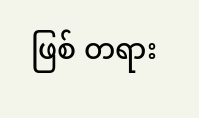ဖြစ် တရား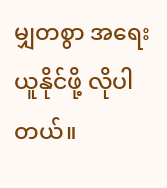မျှတစွာ အရေးယူနိုင်ဖို့ လိုပါတယ်။